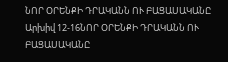ՆՈՐ ՕՐԵՆՔԻ ԴՐԱԿԱՆՆ ՈՒ ԲԱՑԱՍԱԿԱՆԸ
Արխիվ 12-16ՆՈՐ ՕՐԵՆՔԻ ԴՐԱԿԱՆՆ ՈՒ ԲԱՑԱՍԱԿԱՆԸ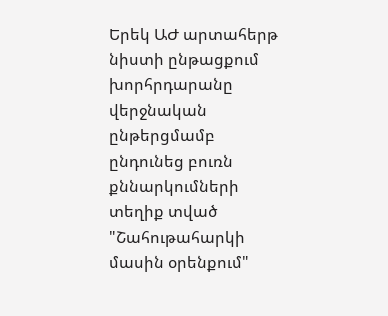Երեկ ԱԺ արտահերթ նիստի ընթացքում խորհրդարանը վերջնական ընթերցմամբ ընդունեց բուռն քննարկումների տեղիք տված "Շահութահարկի մասին օրենքում"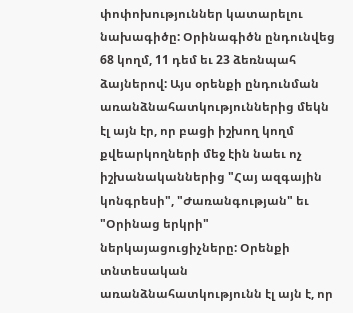փոփոխություններ կատարելու նախագիծը: Օրինագիծն ընդունվեց 68 կողմ, 11 դեմ եւ 23 ձեռնպահ ձայներով: Այս օրենքի ընդունման առանձնահատկություններից մեկն էլ այն էր, որ բացի իշխող կողմ քվեարկողների մեջ էին նաեւ ոչ իշխանականներից "Հայ ազգային կոնգրեսի", "Ժառանգության" եւ "Օրինաց երկրի" ներկայացուցիչները: Օրենքի տնտեսական առանձնահատկությունն էլ այն է, որ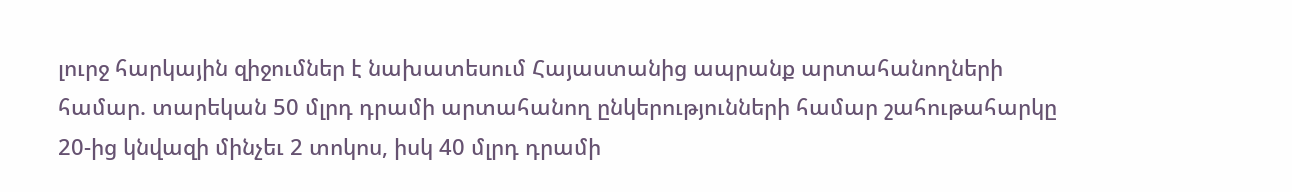լուրջ հարկային զիջումներ է նախատեսում Հայաստանից ապրանք արտահանողների համար. տարեկան 50 մլրդ դրամի արտահանող ընկերությունների համար շահութահարկը 20-ից կնվազի մինչեւ 2 տոկոս, իսկ 40 մլրդ դրամի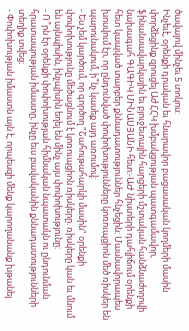ծավալով մինչեւ 5 տոկոս:
Ինչեւէ, օրենքի դրական եւ հնարավոր բացասական կողմերի մասին փորձեցինք զրուցել Աժ ՀՀԿ խմբակցության պատգամավոր, ֆինանսավարկային եւ բյուջետային հարցերի մշտական հանձնաժողովի նախագահ ԳԱԳԻԿ ՄԻՆԱՍՅԱՆԻ հետ:-ԱԺ նիստերի դահլիճում օրենքի հետ կապված տարբեր քննադատություններ հնչեցին: Մասնավորապես խոսվում էր, որ ընդունված փոփոխությունները կոռուպցիոն մեծ ռիսկեր են պարունակում, ի՞նչ կասեք այդ առումով:
- Ես չեմ կարծում, որ գործող "Շահութահարկի մասին" օրենքի փոփոխությունը մեծացնում է կոռուպցիոն ռիսկերը. ռիսկերը կան եւ մնում են այնպիսին, ինչպիսին եղել են մինչ այս փոփոխությունը:
- Ո՞րն էր օրենքի փոփոխության հիմնական նպատակն ու ընդունման հրատապության իմաստը, ինչը եւս բավականին քննադատությունների տեղիք տվեց:
- Փոփոխության իմաստն այն է, որպեսզի մենք կարողանանք խթանել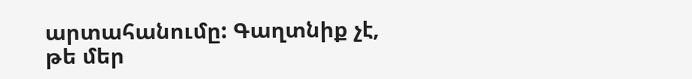արտահանումը: Գաղտնիք չէ, թե մեր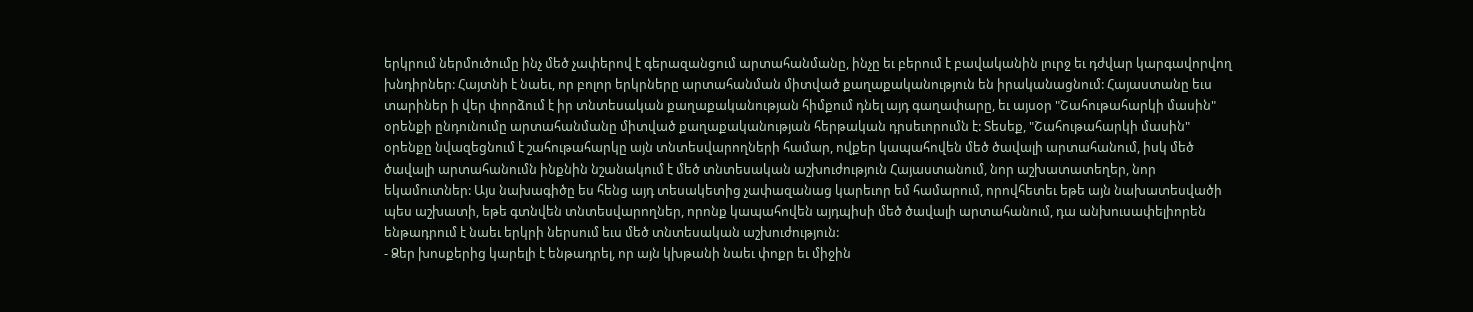երկրում ներմուծումը ինչ մեծ չափերով է գերազանցում արտահանմանը, ինչը եւ բերում է բավականին լուրջ եւ դժվար կարգավորվող խնդիրներ: Հայտնի է նաեւ, որ բոլոր երկրները արտահանման միտված քաղաքականություն են իրականացնում: Հայաստանը եւս տարիներ ի վեր փորձում է իր տնտեսական քաղաքականության հիմքում դնել այդ գաղափարը, եւ այսօր "Շահութահարկի մասին" օրենքի ընդունումը արտահանմանը միտված քաղաքականության հերթական դրսեւորումն է: Տեսեք, "Շահութահարկի մասին" օրենքը նվազեցնում է շահութահարկը այն տնտեսվարողների համար, ովքեր կապահովեն մեծ ծավալի արտահանում, իսկ մեծ ծավալի արտահանումն ինքնին նշանակում է մեծ տնտեսական աշխուժություն Հայաստանում, նոր աշխատատեղեր, նոր եկամուտներ: Այս նախագիծը ես հենց այդ տեսակետից չափազանաց կարեւոր եմ համարում, որովհետեւ եթե այն նախատեսվածի պես աշխատի, եթե գտնվեն տնտեսվարողներ, որոնք կապահովեն այդպիսի մեծ ծավալի արտահանում, դա անխուսափելիորեն ենթադրում է նաեւ երկրի ներսում եւս մեծ տնտեսական աշխուժություն:
- Ձեր խոսքերից կարելի է ենթադրել, որ այն կխթանի նաեւ փոքր եւ միջին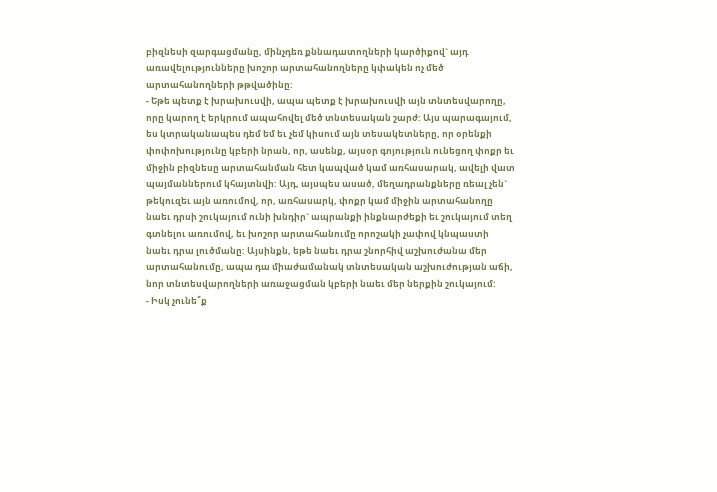բիզնեսի զարգացմանը, մինչդեռ քննադատողների կարծիքով` այդ առավելությունները խոշոր արտահանողները կփակեն ոչ մեծ արտահանողների թթվածինը:
- Եթե պետք է խրախուսվի, ապա պետք է խրախուսվի այն տնտեսվարողը, որը կարող է երկրում ապահովել մեծ տնտեսական շարժ: Այս պարագայում, ես կտրականապես դեմ եմ եւ չեմ կիսում այն տեսակետները, որ օրենքի փոփոխությունը կբերի նրան, որ, ասենք, այսօր գոյություն ունեցող փոքր եւ միջին բիզնեսը արտահանման հետ կապված կամ առհասարակ, ավելի վատ պայմաններում կհայտնվի: Այդ, այսպես ասած, մեղադրանքները ռեալ չեն` թեկուզեւ այն առումով, որ, առհասարկ, փոքր կամ միջին արտահանողը նաեւ դրսի շուկայում ունի խնդիր` ապրանքի ինքնարժեքի եւ շուկայում տեղ գտնելու առումով, եւ խոշոր արտահանումը որոշակի չափով կնպաստի նաեւ դրա լուծմանը: Այսինքն, եթե նաեւ դրա շնորհիվ աշխուժանա մեր արտահանումը, ապա դա միաժամանակ տնտեսական աշխուժության աճի, նոր տնտեսվարողների առաջացման կբերի նաեւ մեր ներքին շուկայում:
- Իսկ չունե՞ք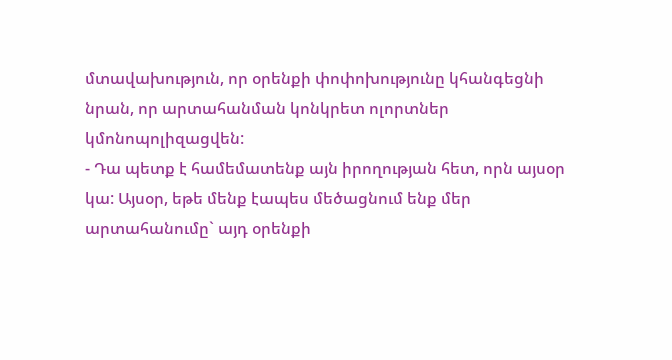մտավախություն, որ օրենքի փոփոխությունը կհանգեցնի նրան, որ արտահանման կոնկրետ ոլորտներ կմոնոպոլիզացվեն:
- Դա պետք է համեմատենք այն իրողության հետ, որն այսօր կա: Այսօր, եթե մենք էապես մեծացնում ենք մեր արտահանումը` այդ օրենքի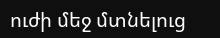ուժի մեջ մտնելուց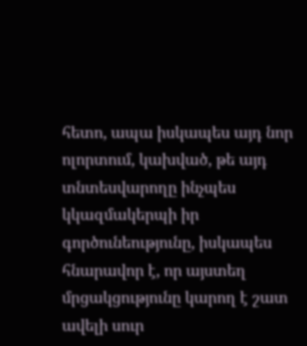հետո, ապա իսկապես այդ նոր ոլորտում, կախված, թե այդ տնտեսվարողը ինչպես կկազմակերպի իր գործունեությունը, իսկապես հնարավոր է, որ այստեղ մրցակցությունը կարող է շատ ավելի սուր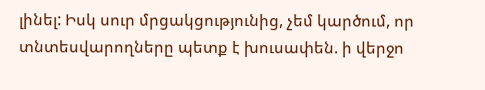լինել: Իսկ սուր մրցակցությունից, չեմ կարծում, որ տնտեսվարողները պետք է խուսափեն. ի վերջո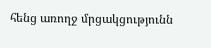հենց առողջ մրցակցությունն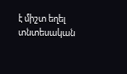է միշտ եղել տնտեսական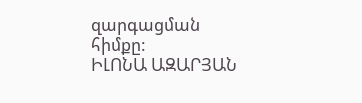զարգացման հիմքը:
ԻԼՈՆԱ ԱԶԱՐՅԱՆ